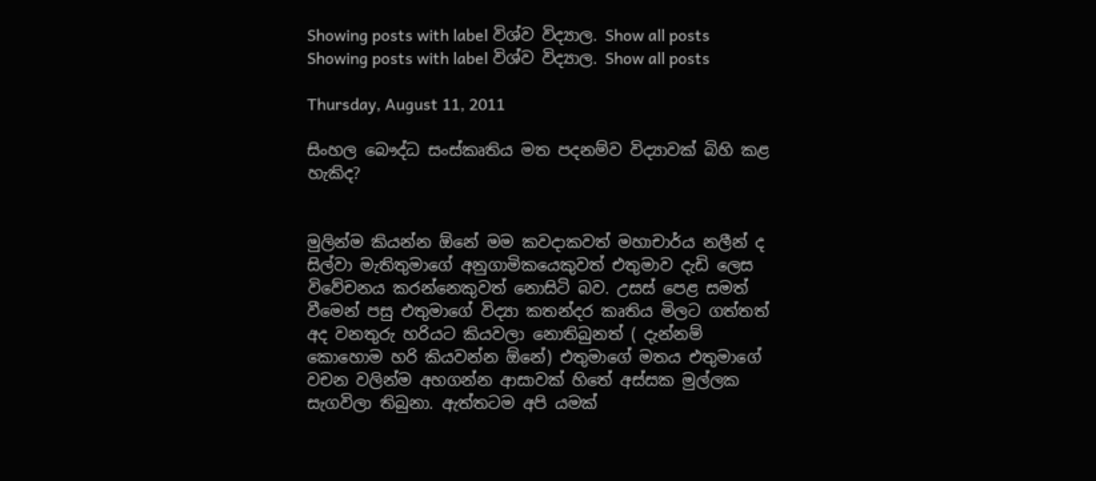Showing posts with label විශ්ව විද්‍යාල. Show all posts
Showing posts with label විශ්ව විද්‍යාල. Show all posts

Thursday, August 11, 2011

සිංහල ‍‍බෞද්ධ සංස්කෘතිය මත පදනම්ව විද්‍යාවක් බිහි කළ හැකිද?


මුලින්ම කියන්න ඕනේ මම කවදාකවත් මහාචාර්ය නලීන් ද සිල්වා මැතිතුමාගේ අනුගාමිකයෙකුවත් එතුමාව දැඩි ලෙස විවේචනය කරන්නෙකුවත් නොසිටි බව. උසස් පෙළ සමත් වීමෙන් පසු එතුමාගේ විද්‍යා කතන්දර කෘතිය මිලට ගත්තත් අද වනතුරු හරියට කියවලා නොතිබුනත් ( දැන්නම් කොහොම හරි කියවන්න ඕනේ) එතුමාගේ මතය එතුමාගේ වචන වලින්ම අහගන්න ආසාවක් හිතේ අස්සක මුල්ලක සැගවිලා තිබුනා. ඇත්තටම අපි යමක්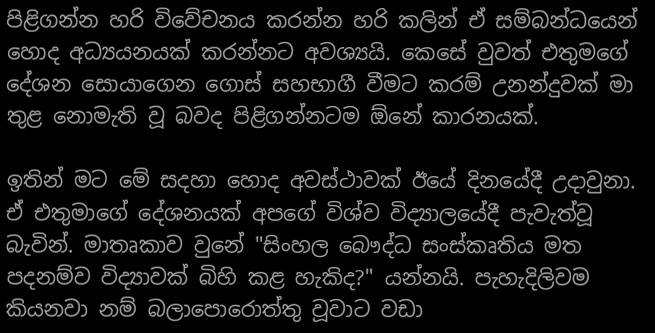පිළිගන්න හරි විවේචනය කරන්න හරි කලින් ඒ සම්බන්ධයෙන් හොද අධ්‍යයනයක් කරන්නට අවශ්‍යයි. කෙසේ වුවත් එතුමගේ දේශන සොයාගෙන ගොස් සහභාගී වීමට කරම් උනන්දුවක් මා තුළ නොමැති වූ බවද පිළිගන්නටම ඕනේ කාරනයක්.

ඉතින් මට මේ සදහා හොද අවස්ථාවක් ඊයේ දිනයේදී උදාවුනා. ඒ එතුමාගේ දේශනයක් අපගේ විශ්ව විද්‍යාලයේදී පැවැත්වූ බැවින්. මාතෘකාව වුනේ "සිංහල ‍‍බෞද්ධ සංස්කෘතිය මත පදනම්ව විද්‍යාවක් බිහි කළ හැකිද?" යන්නයි. පැහැදිලිවම කියනවා නම් බලාපොරොත්තු වූවාට වඩා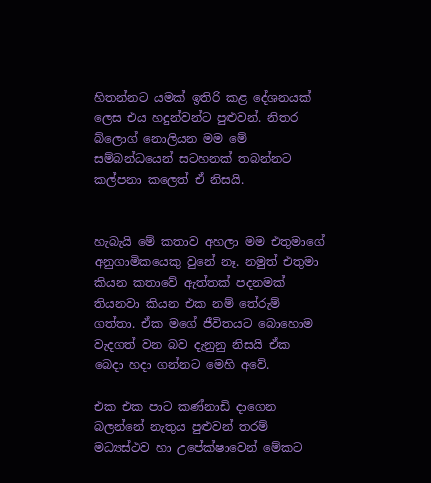හිතන්නට යමක් ඉතිරි කළ දේශනයක් ලෙස එය හදුන්වන්ට පුළුවන්. නිතර බ්ලොග් නොලියන මම මේ සම්බන්ධයෙන් සටහනක් තබන්නට කල්පනා කලෙත් ඒ නිසයි.


හැබැයි මේ කතාව අහලා මම එතුමාගේ අනුගාමිකයෙකු වුනේ නෑ. නමුත් එතුමා කියන කතාවේ ඇත්තක් පදනමක් තියනවා කියන එක නම් තේරුම් ගත්තා. ඒක මගේ ජීවිතයට බොහොම වැදගත් වන බව දැනුනු නිසයි ඒක බෙදා හදා ගන්නට මෙහි අවේ.

එක එක පාට කණ්නාඩි දාගෙන බලන්නේ නැතුය පුළුවන් තරම් මධ්‍යස්ථව හා උපේක්ෂාවෙන් මේකට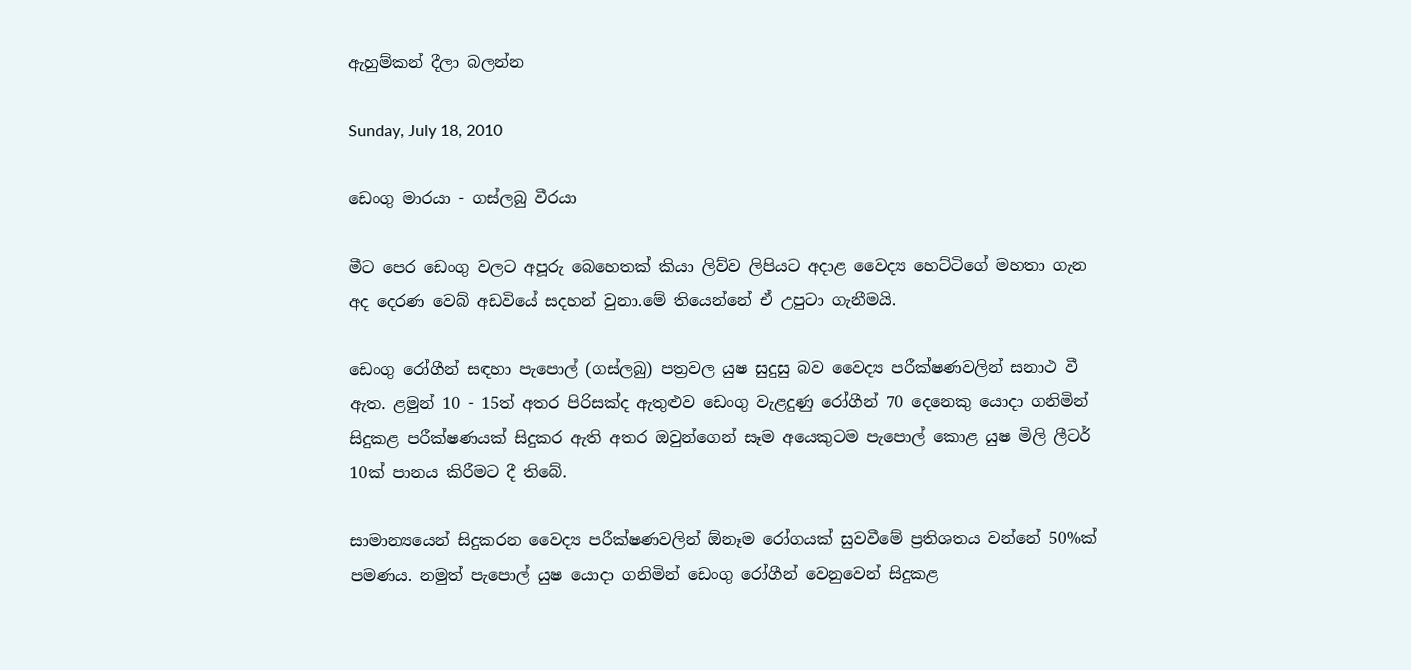ඇහුම්කන් දීලා බලන්න

Sunday, July 18, 2010

ඩෙංගු මාරයා - ගස්ලබු වීරයා

මීට පෙර ‍ඩෙංගු වලට අපූරු බෙහෙතක් කියා ලිව්ව ලිපියට අදාළ වෛද්‍ය හෙට්ටිගේ මහතා ගැන අද දෙරණ වෙබ් අඩවියේ සදහන් වුනා.මේ තියෙන්නේ ඒ උපුටා ගැනීමයි.

ඩෙංගු රෝගීන් සඳහා පැපොල් (ගස්ලබු) පත්‍රවල යුෂ සුදුසු බව වෛද්‍ය පරීක්ෂණවලින් සනාථ වී ඇත. ළමුන් 10 - 15ත් අතර පිරිසක්ද ඇතුළුව ඩෙංගු වැළදුණු රෝගීන් 70 දෙනෙකු යොදා ගනිමින් සිදුකළ පරීක්ෂණයක් සිදුකර ඇති අතර ඔවුන්ගෙන් සෑම අයෙකුටම පැපොල් කොළ යුෂ මිලි ලීටර් 10ක් පානය කිරීමට දී තිබේ.

සාමාන්‍යයෙන් සිදුකරන වෛද්‍ය පරීක්ෂණවලින් ඕනෑම රෝගයක් සුවවීමේ ප්‍රතිශතය වන්නේ 50%ක් පමණය. නමුත් පැපොල් යුෂ යොදා ගනිමින් ඩෙංගු රෝගීන් වෙනුවෙන් සිදුකළ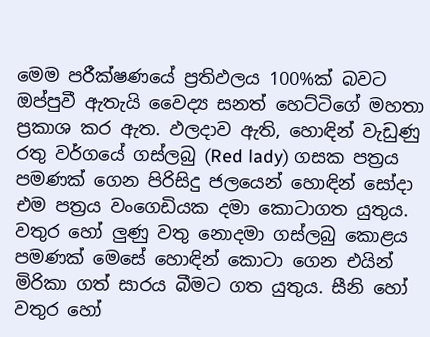මෙම පරීක්ෂණයේ ප්‍රතිඵලය 100%ක් බවට ඔප්පුවී ඇතැයි වෛද්‍ය සනත් හෙට්ටිගේ මහතා ප්‍රකාශ කර ඇත. ඵලදාව ඇති, හොඳින් වැඩුණු රතු වර්ගයේ ගස්ලබු (Red lady) ගසක පත්‍රය පමණක් ගෙන පිරිසිදු ජලයෙන් හොඳින් සෝදා එම පත්‍රය වංගෙඩියක දමා කොටාගත යුතුය. වතුර හෝ ලුණු වතු නොදමා ගස්ලබු කොළය පමණක් මෙසේ හොඳින් කොටා ගෙන එයින් මිරිකා ගත් සාරය බීමට ගත යුතුය. සීනි හෝ වතුර හෝ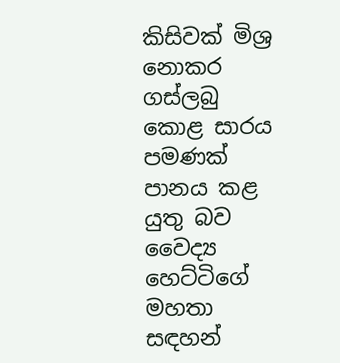කිසිවක් මිශ්‍ර නොකර ගස්ලබු කොළ සාරය පමණක් පානය කළ යුතු බව වෛද්‍ය හෙට්ටිගේ මහතා සඳහන්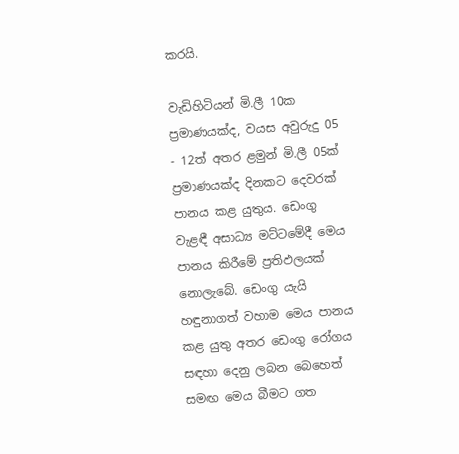කරයි.

වැඩිහිටියන් මි.ලී 10ක ප්‍රමාණයක්ද, වයස අවුරුදු 05 - 12ත් අතර ළමුන් මි.ලී 05ක් ප්‍රමාණයක්ද දිනකට දෙවරක් පානය කළ යුතුය. ඩෙංගු වැළඳී අසාධ්‍ය මට්ටමේදී මෙය පානය කිරීමේ ප්‍රතිඵලයක් නොලැබේ. ඩෙංගු යැයි හඳුනාගත් වහාම මෙය පානය කළ යුතු අතර ඩෙංගු රෝගය සඳහා දෙනු ලබන බෙහෙත් සමඟ මෙය බීමට ගත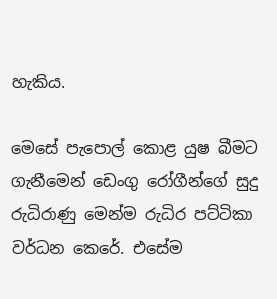හැකිය.

මෙසේ පැපොල් කොළ යුෂ බීමට ගැනීමෙන් ඩෙංගු රෝගීන්ගේ සුදු රුධිරාණු මෙන්ම රුධිර පට්ටිකා වර්ධන කෙරේ. එසේම ‍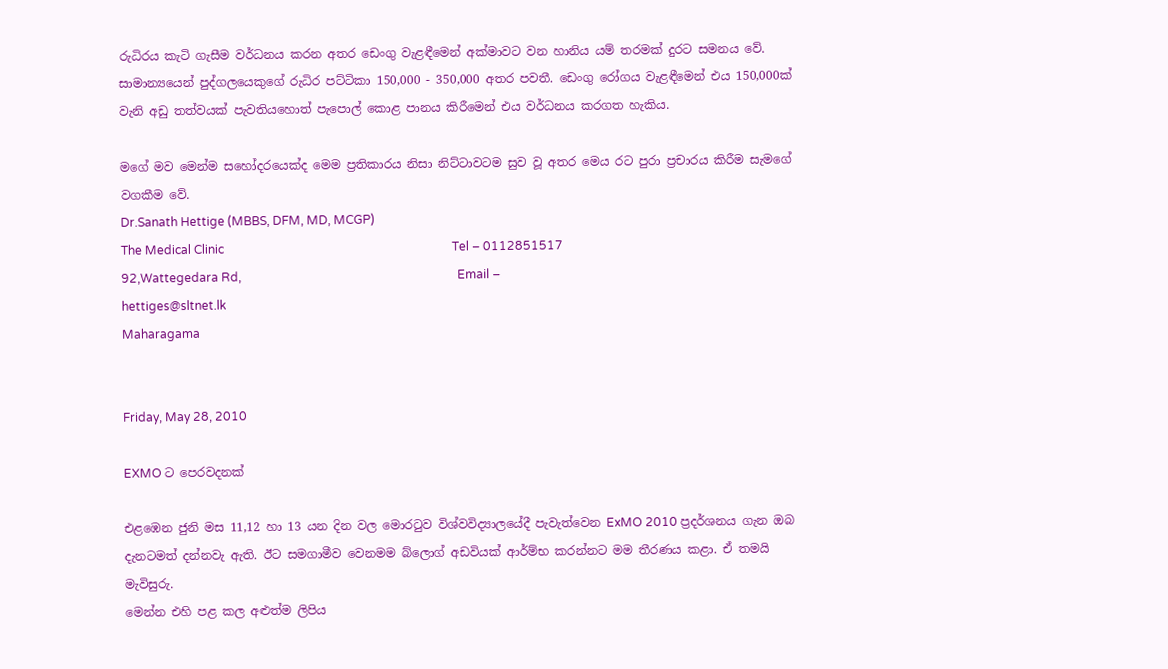රුධිරය කැටි ගැසීම වර්ධනය කරන අතර ඩෙංගු වැළඳීමෙන් අක්මාවට වන හානිය යම් තරමක් දුරට සමනය වේ. සාමාන්‍යයෙන් පුද්ගලයෙකුගේ රුධිර පට්ටිකා 150,000 - 350,000 අතර පවතී. ඩෙංගු රෝගය වැළඳීමෙන් එය 150,000ක් වැනි අඩු තත්වයක් පැවතියහොත් පැපොල් කොළ පානය කිරීමෙන් එය වර්ධනය කරගත හැකිය.

මගේ මව මෙන්ම සහෝදරයෙක්ද මෙම ප්‍රතිකාරය නිසා නිට්ටාවටම සුව වූ අතර මෙය රට පුරා ප්‍රචාරය කිරීම සැමගේ වගකීම වේ.
Dr.Sanath Hettige (MBBS, DFM, MD, MCGP)
The Medical Clinic                                                                            Tel – 0112851517
92,Wattegedara Rd,                                                                        Email – hettiges@sltnet.lk
Maharagama


Friday, May 28, 2010

EXMO ට පෙරවදනක්

එළඹෙන ජුනි මස 11,12 හා 13 යන දින වල මොරටුව විශ්වවිද්‍යාලයේදී පැවැත්වෙන ExMO 2010 ප්‍රදර්ශනය ගැන ඔබ දැනටමත් දන්නවැ ඇති. ඊට සමගාමීව වෙනමම බ්ලොග් අඩවියක් ආර්ම්භ කරන්නට මම තීරණය කළා. ඒ තමයි මැවිසුරු.
මෙන්න එහි පළ කල අළුත්ම ලිපිය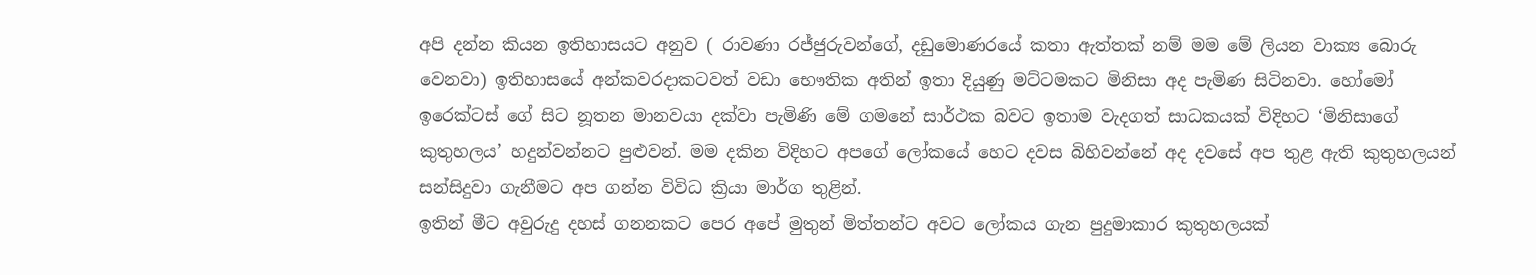අපි දන්න කියන ඉතිහාසයට අනුව ( රාවණා රජ්ජුරුවන්ගේ, දඩුමොණරයේ කතා ඇත්තක් නම් මම මේ ලියන වාක්‍ය බොරු වෙනවා) ඉතිහාසයේ අන්කවරදාකටවත් වඩා භෞතික අතින් ඉතා දියුණු මට්ටමකට මිනිසා අද පැමිණ සිටිනවා. හෝමෝ ඉරෙක්ටස් ගේ සිට නූතන මානවයා දක්වා පැමිණි මේ ගමනේ සාර්ථක බවට ඉතාම වැදගත් සාධකයක් විදිහට ‘මිනිසාගේ කුතුහලය’ හදුන්වන්නට පුළුවන්. මම දකින විදිහට අපගේ ලෝකයේ හෙට දවස බිහිවන්නේ අද දවසේ අප තුළ ඇති කුතුහලයන් සන්සිදුවා ගැනීමට අප ගන්න විවිධ ක්‍රියා මාර්ග තුළින්.
ඉතින් මීට අවුරුදු දහස් ගනනකට පෙර අපේ මුතුන් මිත්තන්ට අවට ලෝකය ගැන පුදුමාකාර කුතුහලයක්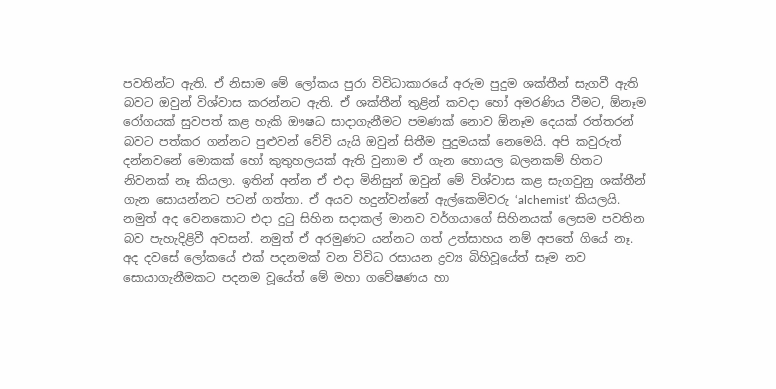පවතින්ට ඇති. ඒ නිසාම මේ ලෝකය පුරා විවිධාකාරයේ අරුම පුදුම ශක්තීන් සැගවී ඇති බවට ඔවුන් විශ්වාස කරන්නට ඇති. ඒ ශක්තීන් තුළින් කවදා හෝ අමරණිය වීමට, ඕනෑම රෝගයක් සුවපත් කළ හැකි ‍ඖෂධ සාදාගැනීමට පමණක් නොව ඕනෑම දෙයක් රත්තරන් බවට පත්කර ගන්නට පුළුවන් වේවි යැයි ඔවුන් සිතීම පුදුමයක් නෙමෙයි. අපි කවුරුත් දන්නවනේ මොකක් හෝ කුතුහලයක් ඇති වුනාම ඒ ගැන හොයල බලනකම් හිතට නිවනක් නෑ කියලා. ඉතින් අන්න ඒ එදා මිනිසුන් ඔවුන් මේ විශ්වාස කළ සැගවුනු ශක්තීන් ගැන සොයන්නට පටන් ගත්තා. ඒ අයව හදුන්වන්නේ ඇල්කෙමිවරු ‘alchemist’ කියලයි. නමුත් අද වෙනකොට එදා දුටු සිහින ස‍දාකල් මානව වර්ගයාගේ සිහිනයක් ලෙසම පවතින බව පැහැදිළිවී අවසන්. නමුත් ඒ අරමුණට යන්නට ගත් උත්සාහය නම් අපතේ ගියේ නෑ. අද දවසේ ලෝකයේ එක් පදනමක් වන විවිධ රසායන ද්‍රව්‍ය බිහිවූයේත් සෑම නව සොයාගැනීමකට පදනම වූයේත් මේ මහා ගවේෂණය හා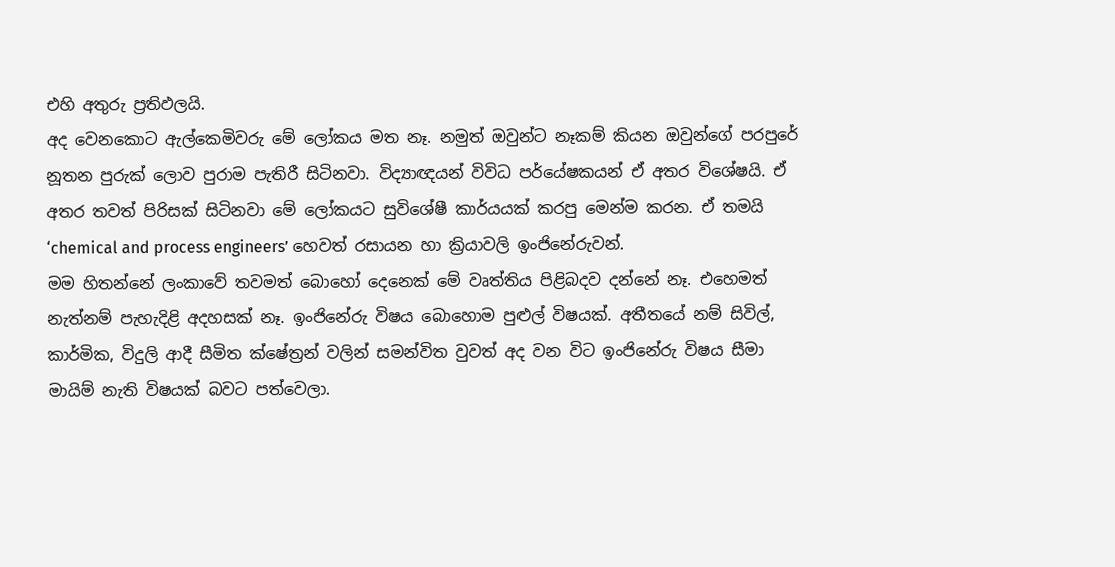එහි අතුරු ප්‍රතිඵලයි.
අද වෙනකොට ඇල්කෙමිවරු මේ ලෝකය මත නෑ. නමුත් ඔවුන්ට නෑකම් කියන ඔවුන්ගේ පරපුරේ නූතන පුරුක් ලොව පුරාම පැතිරී සිටිනවා. විද්‍යාඥයන් විවිධ පර්යේෂකයන් ඒ අතර විශේෂයි. ඒ අතර තවත් පිරිසක් සිටිනවා මේ ලෝකයට සුවිශේෂී කාර්යයක් කරපු මෙන්ම කරන. ඒ තමයි ‘chemical and process engineers’ හෙවත් රසායන හා ක්‍රියාවලි ඉංජිනේරුවන්.
මම හිතන්නේ ලංකාවේ තවමත් බොහෝ දෙනෙක් මේ වෘත්තිය පිළිබදව දන්නේ නෑ. එහෙමත් නැත්නම් පැහැදිළි අදහසක් නෑ. ඉංජිනේරු විෂය බොහොම පුළුල් විෂයක්. අතීතයේ නම් සිවිල්, කාර්මික, විදුලි ආදී සීමිත ‍ක්ෂේත්‍රන් වලින් සමන්විත වුවත් අද වන විට ඉංජිනේරු විෂය සීමා මායිම් නැති විෂයක් බවට පත්වෙලා.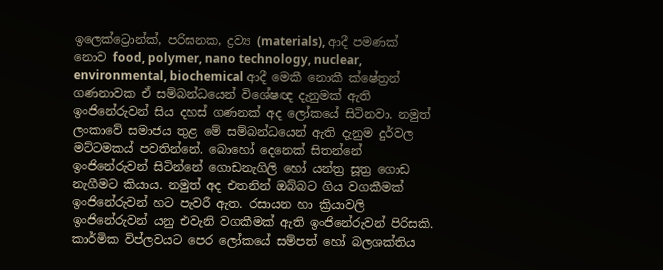ඉලෙක්ට්‍රොන්ක්, පරිඝනක, ද්‍රව්‍ය (materials), ආදී පමණක් නොව food, polymer, nano technology, nuclear, environmental, biochemical ආදී මෙකී නොකී ක්ෂේත්‍රන් ගණනාවක ඒ සම්බන්ධයෙන් විශේෂඥ දැනුමක් ඇති ඉංජිනේරුවන් සිය දහස් ගණනක් අද ලෝකයේ සිටිනවා. නමුත් ලංකාවේ සමාජය තුළ මේ සම්බන්ධයෙන් ඇති දැනුම දුර්වල මට්ටමකය් පවතින්නේ. බොහෝ දෙනෙක් සිතන්නේ ඉංජිනේරුවන් සිටින්නේ ගොඩනැගිලි හෝ යන්ත්‍ර සූත්‍ර ගොඩ නැගීමට කියාය. නමුත් අද එතනින් ඔබ්බට ගිය වගකීමක් ඉංජිනේරුවන් හට පැවරී ඇත. රසායන හා ක්‍රියාවලි ඉංජිනේරුවන් යනු එවැනි වගකීමක් ඇති ඉංජිනේරුවන් පිරිසකි.
කාර්මික විප්ලවයට පෙර ලෝකයේ සම්පත් හෝ බලශක්තිය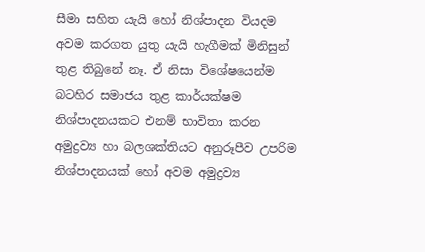සීමා සහිත යැයි හෝ නිශ්පාදන වියදම අවම කරගත යුතු යැයි හැගීමක් මිනිසුන් තුළ තිබුනේ නෑ. ඒ නිසා විශේෂයෙන්ම බටහිර සමාජය තුළ කාර්යක්ෂම නිශ්පාදනයකට එනම් භාවිතා කරන අමුද්‍රව්‍ය හා බලශක්තියට අනුරූපීව උපරිම නිශ්පාදනයක් හෝ අවම අමුද්‍රව්‍ය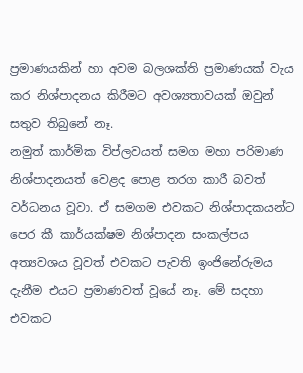ප්‍රමාණයකින් හා අවම බලශක්ති ප්‍රමාණයක් වැය කර නිශ්පාදනය කිරීමට අවශ්‍යතාවයක් ඔවුන් සතුව තිබුනේ නෑ.
නමුත් කාර්මික විප්ලවයත් සමග මහා පරිමාණ නිශ්පාදනයත් වෙළද පොළ තරග කාරී බවත් වර්ධනය වූවා. ඒ සමගම එවකට නිශ්පාදකයන්ට පෙර කී කාර්යක්ෂම නිශ්පාදන සංකල්පය අත්‍යවශය වූවත් එවකට පැවති ඉංජිනේරුමය දැනීම එයට ප්‍රමාණවත් වූයේ නෑ. මේ සදහා එවකට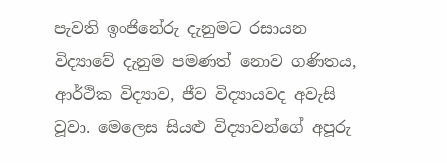පැවති ඉංජිනේරු දැනුමට රසායන විද්‍යාවේ දැනුම පමණත් නොව ගණිත‍ය, ආර්ථික විද්‍යාව, ජීව විද්‍යායවද අවැසි වූවා. මෙලෙස සියළු විද්‍යාවන්ගේ අපූරු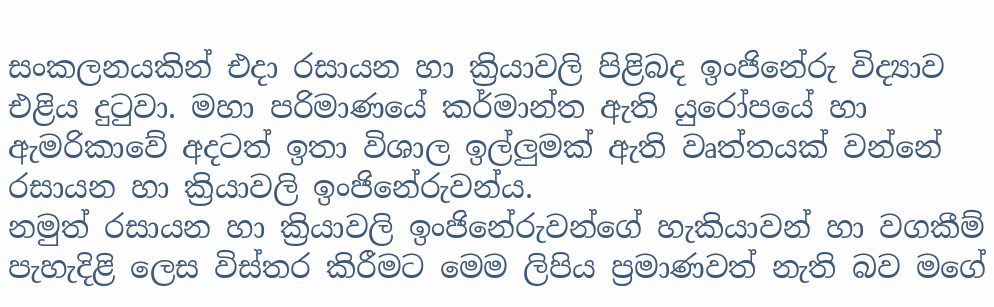සංකලනයකින් එදා රසායන හා ක්‍රියාවලි පිළිබද ඉංජිනේරු විද්‍යාව එළිය දුටුවා. මහා පරිමාණයේ කර්මාන්ත ඇති යුරෝපයේ හා ඇමරිකාවේ අදටත් ඉතා විශාල ඉල්ලුමක් ඇති වෘත්තයක් වන්නේ රසායන හා ක්‍රියාවලි ඉංජිනේරුවන්ය.
නමුත් රසායන හා ක්‍රියාවලි ඉංජිනේරුවන්ගේ හැකියාවන් හා වගකීම් පැහැදිළි ලෙස විස්තර කිරීමට මෙම ලිපිය ප්‍රමාණවත් නැති බව මගේ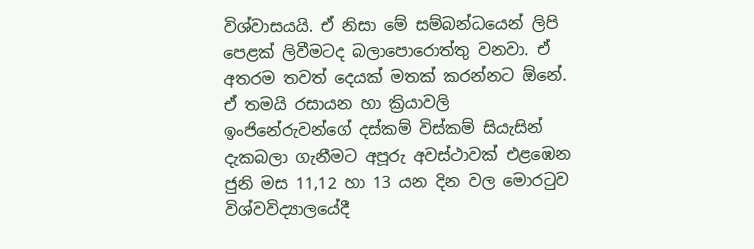විශ්වාසයයි. ඒ නිසා මේ සම්බන්ධයෙන් ලිපි පෙළක් ලිවීමටද බලාපොරොත්තු වනවා. ඒ අතරම තවත් දෙයක් මතක් කරන්නට ඕනේ. ඒ තමයි රසායන හා ක්‍රියාවලි ඉංජිනේරුවන්ගේ දස්කම් විස්කම් සියැසින් දැකබලා ගැනීමට අපූරු අවස්ථාවක් එළඹෙන ජුනි මස 11,12 හා 13 යන දින වල මොරටුව විශ්වවිද්‍යාලයේදී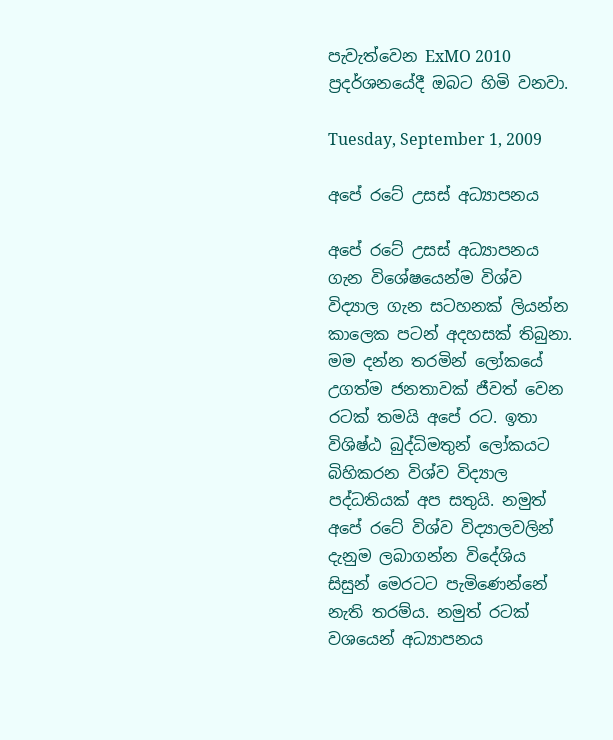පැවැත්වෙන ExMO 2010 ප්‍රදර්ශනයේදී ඔබට හිමි වනවා.

Tuesday, September 1, 2009

අපේ රටේ උසස් අධ්‍යාපනය

අපේ රටේ උසස් අධ්‍යාපනය ගැන විශේෂයෙන්ම විශ්ව විද්‍යාල ගැන සටහනක් ලියන්න කාලෙක පටන් අදහසක් තිබුනා. මම දන්න තරමින් ලෝකයේ උගත්ම ජනතාවක් ජීවත් වෙන රටක් තමයි අපේ රට. ඉතා විශිෂ්ඨ බුද්ධිමතුන් ලෝකයට බිහිකරන විශ්ව විද්‍යාල පද්ධතියක් අප සතුයි. නමුත් අපේ රටේ විශ්ව විද්‍යාලවලින් දැනුම ලබාගන්න විදේශිය සිසුන් මෙරටට පැමිණෙන්නේ නැති තරම්ය. නමුත් රටක් වශයෙන් අධ්‍යාපනය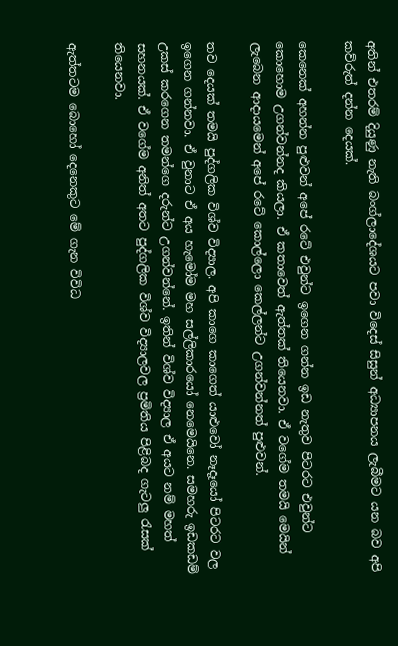අතින් එතරම් දියුණු නැති බංග්ලාදේශයට පවා විදෙස් සිසුන් අධ්‍යාපනය ලැබීමට යන බව අපි කව්රුත් දන්න දෙයක්.

කෙනෙක් අහන්න පුළුවන් අපේ රටේ එවුන්ට ඉගෙන ගන්න ඉඩ නැතුව පිටරට එවුන්ට කොහොම උගන්වන්නද කියලා. ඒ කතාවෙත් ඇත්තක් තියෙනවා. ඒ වගේම තමයි මෙයින් ලැබෙන ආදායමෙන් අපේ රටේ කොල්ලො කෙල්ලන්ට උගන්වන්නත් පුළුවන්.

තව දෙයක් තමයි පුද්ගලික විශ්ව විද්‍යාල. අපි කාගෙ කාගෙත් යාළුවෝ නෑදෑයෝ පිටරට වල ඉගෙන ගන්නවා. ඒ වුනාට ඒ අය හැමෝම මහ සල්ලිකාරයෝ නෙමෙයිනෙ. සමහරු ඉඩකඩම් උකස් කරගෙන තමන්ගෙ දරුන්ට උගන්වන්නේ. ඉතින් විශ්ව විද්‍යාල ඒ අයට නම් මහත් සහනයක්. ඒ වගේම අනිත් අතට පුද්ගලික විශ්ව විද්‍යාලවල ප්‍රමිතිය පිළිබද ගැටලු රැසක් තියෙනවා.

ඇත්තටම බොහෝ දෙනෙකුට මේ ගැන විවිධ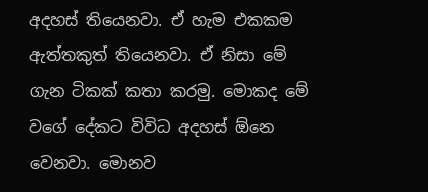අදහස් තියෙනවා. ඒ හැම එකකම ඇත්තකුත් තියෙනවා. ඒ නිසා මේ ගැන ටිකක් කතා කරමු. මොකද මේ වගේ දේකට විවිධ අදහස් ඕනෙ වෙනවා. මොනව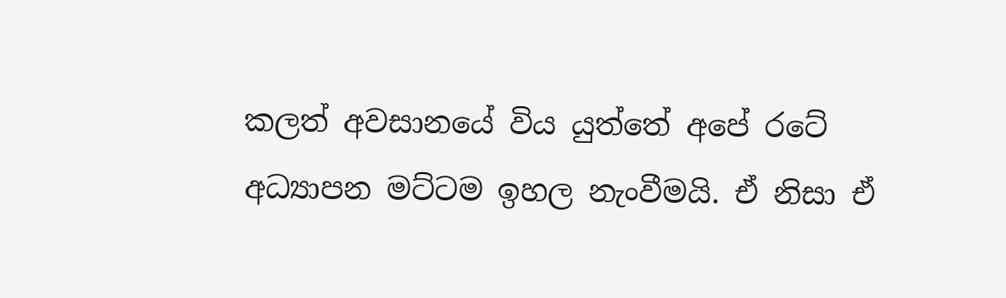කලත් අවසානයේ විය යුත්තේ අපේ රටේ අධ්‍යාපන මට්ටම ඉහල නැංවීමයි. ඒ නිසා ඒ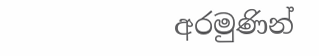අරමුණින්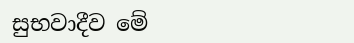සුභවාදීව මේ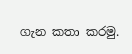ගැන කතා කරමු.